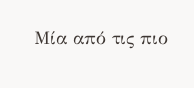Μία από τις πιο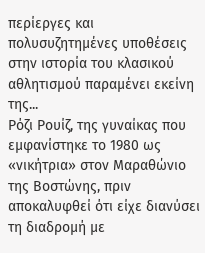περίεργες και πολυσυζητημένες υποθέσεις στην ιστορία του κλασικού αθλητισμού παραμένει εκείνη της...
Ρόζι Ρουίζ, της γυναίκας που εμφανίστηκε το 1980 ως «νικήτρια» στον Μαραθώνιο της Βοστώνης, πριν αποκαλυφθεί ότι είχε διανύσει τη διαδρομή με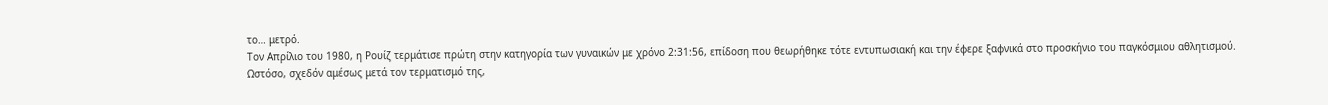το… μετρό.
Τον Απρίλιο του 1980, η Ρουίζ τερμάτισε πρώτη στην κατηγορία των γυναικών με χρόνο 2:31:56, επίδοση που θεωρήθηκε τότε εντυπωσιακή και την έφερε ξαφνικά στο προσκήνιο του παγκόσμιου αθλητισμού.
Ωστόσο, σχεδόν αμέσως μετά τον τερματισμό της,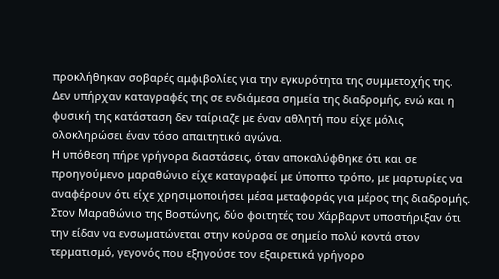προκλήθηκαν σοβαρές αμφιβολίες για την εγκυρότητα της συμμετοχής της.
Δεν υπήρχαν καταγραφές της σε ενδιάμεσα σημεία της διαδρομής, ενώ και η φυσική της κατάσταση δεν ταίριαζε με έναν αθλητή που είχε μόλις ολοκληρώσει έναν τόσο απαιτητικό αγώνα.
Η υπόθεση πήρε γρήγορα διαστάσεις, όταν αποκαλύφθηκε ότι και σε προηγούμενο μαραθώνιο είχε καταγραφεί με ύποπτο τρόπο, με μαρτυρίες να αναφέρουν ότι είχε χρησιμοποιήσει μέσα μεταφοράς για μέρος της διαδρομής.
Στον Μαραθώνιο της Βοστώνης, δύο φοιτητές του Χάρβαρντ υποστήριξαν ότι την είδαν να ενσωματώνεται στην κούρσα σε σημείο πολύ κοντά στον τερματισμό, γεγονός που εξηγούσε τον εξαιρετικά γρήγορο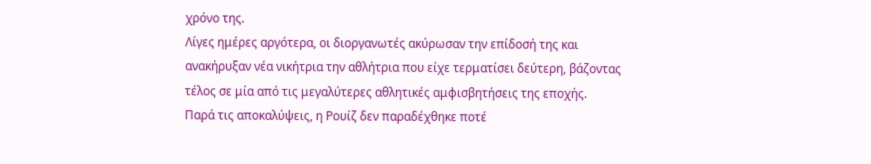χρόνο της.
Λίγες ημέρες αργότερα, οι διοργανωτές ακύρωσαν την επίδοσή της και ανακήρυξαν νέα νικήτρια την αθλήτρια που είχε τερματίσει δεύτερη, βάζοντας τέλος σε μία από τις μεγαλύτερες αθλητικές αμφισβητήσεις της εποχής.
Παρά τις αποκαλύψεις, η Ρουίζ δεν παραδέχθηκε ποτέ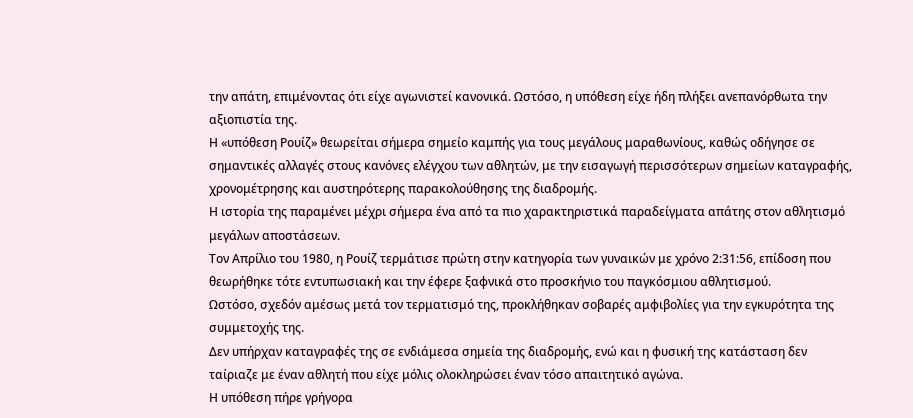την απάτη, επιμένοντας ότι είχε αγωνιστεί κανονικά. Ωστόσο, η υπόθεση είχε ήδη πλήξει ανεπανόρθωτα την αξιοπιστία της.
Η «υπόθεση Ρουίζ» θεωρείται σήμερα σημείο καμπής για τους μεγάλους μαραθωνίους, καθώς οδήγησε σε σημαντικές αλλαγές στους κανόνες ελέγχου των αθλητών, με την εισαγωγή περισσότερων σημείων καταγραφής, χρονομέτρησης και αυστηρότερης παρακολούθησης της διαδρομής.
Η ιστορία της παραμένει μέχρι σήμερα ένα από τα πιο χαρακτηριστικά παραδείγματα απάτης στον αθλητισμό μεγάλων αποστάσεων.
Τον Απρίλιο του 1980, η Ρουίζ τερμάτισε πρώτη στην κατηγορία των γυναικών με χρόνο 2:31:56, επίδοση που θεωρήθηκε τότε εντυπωσιακή και την έφερε ξαφνικά στο προσκήνιο του παγκόσμιου αθλητισμού.
Ωστόσο, σχεδόν αμέσως μετά τον τερματισμό της, προκλήθηκαν σοβαρές αμφιβολίες για την εγκυρότητα της συμμετοχής της.
Δεν υπήρχαν καταγραφές της σε ενδιάμεσα σημεία της διαδρομής, ενώ και η φυσική της κατάσταση δεν ταίριαζε με έναν αθλητή που είχε μόλις ολοκληρώσει έναν τόσο απαιτητικό αγώνα.
Η υπόθεση πήρε γρήγορα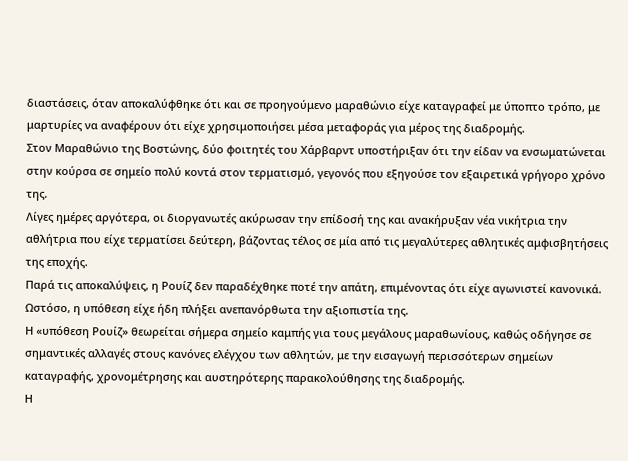διαστάσεις, όταν αποκαλύφθηκε ότι και σε προηγούμενο μαραθώνιο είχε καταγραφεί με ύποπτο τρόπο, με μαρτυρίες να αναφέρουν ότι είχε χρησιμοποιήσει μέσα μεταφοράς για μέρος της διαδρομής.
Στον Μαραθώνιο της Βοστώνης, δύο φοιτητές του Χάρβαρντ υποστήριξαν ότι την είδαν να ενσωματώνεται στην κούρσα σε σημείο πολύ κοντά στον τερματισμό, γεγονός που εξηγούσε τον εξαιρετικά γρήγορο χρόνο της.
Λίγες ημέρες αργότερα, οι διοργανωτές ακύρωσαν την επίδοσή της και ανακήρυξαν νέα νικήτρια την αθλήτρια που είχε τερματίσει δεύτερη, βάζοντας τέλος σε μία από τις μεγαλύτερες αθλητικές αμφισβητήσεις της εποχής.
Παρά τις αποκαλύψεις, η Ρουίζ δεν παραδέχθηκε ποτέ την απάτη, επιμένοντας ότι είχε αγωνιστεί κανονικά. Ωστόσο, η υπόθεση είχε ήδη πλήξει ανεπανόρθωτα την αξιοπιστία της.
Η «υπόθεση Ρουίζ» θεωρείται σήμερα σημείο καμπής για τους μεγάλους μαραθωνίους, καθώς οδήγησε σε σημαντικές αλλαγές στους κανόνες ελέγχου των αθλητών, με την εισαγωγή περισσότερων σημείων καταγραφής, χρονομέτρησης και αυστηρότερης παρακολούθησης της διαδρομής.
Η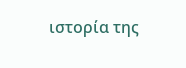ιστορία της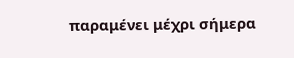παραμένει μέχρι σήμερα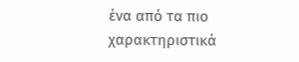ένα από τα πιο χαρακτηριστικά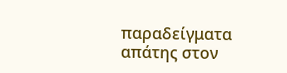παραδείγματα απάτης στον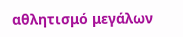αθλητισμό μεγάλων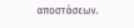αποστάσεων.